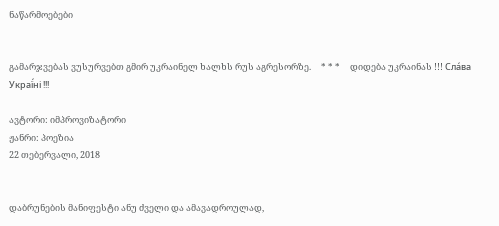ნაწარმოებები


გამარჯვებას ვუსურვებთ გმირ უკრაინელ ხალხს რუს აგრესორზე.     * * *     დიდება უკრაინას !!! Сла́ва Украї́ні !!!

ავტორი: იმპროვიზატორი
ჟანრი: პოეზია
22 თებერვალი, 2018


დაბრუნების მანიფესტი ანუ ძველი და ამავადროულად,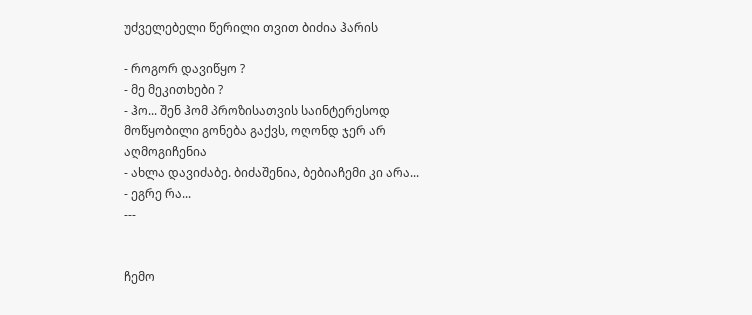უძველებელი წერილი თვით ბიძია ჰარის

- როგორ დავიწყო ?
- მე მეკითხები ?
- ჰო... შენ ჰომ პროზისათვის საინტერესოდ მოწყობილი გონება გაქვს, ოღონდ ჯერ არ აღმოგიჩენია
- ახლა დავიძაბე. ბიძაშენია, ბებიაჩემი კი არა...
- ეგრე რა...
---


ჩემო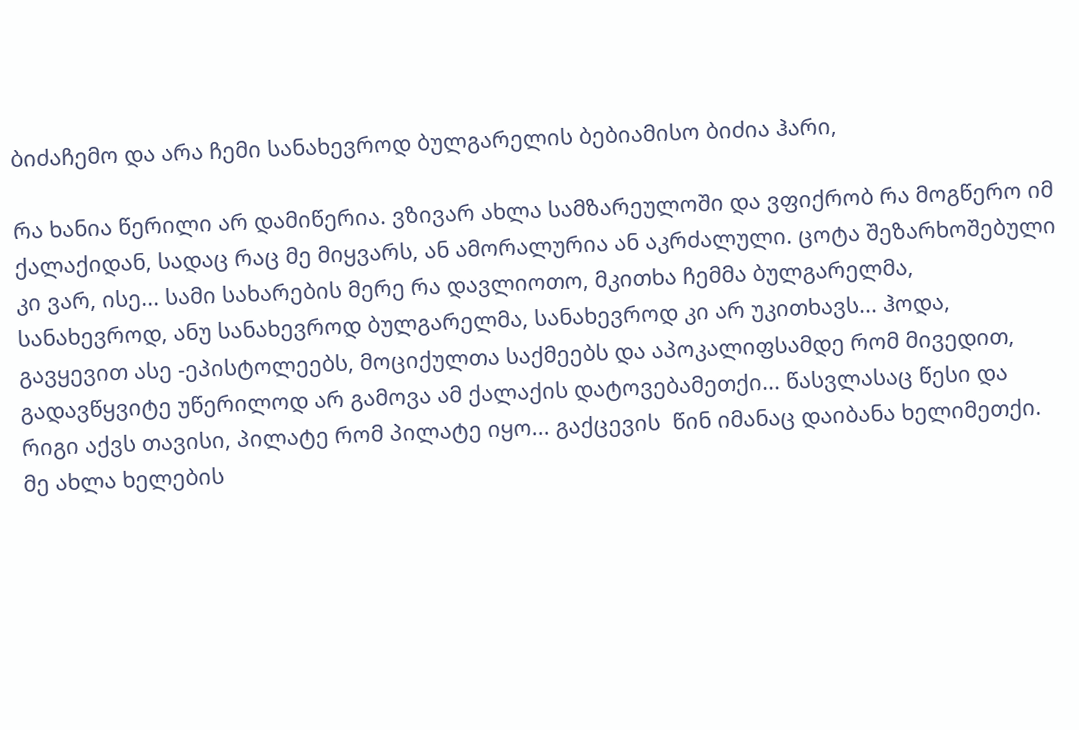ბიძაჩემო და არა ჩემი სანახევროდ ბულგარელის ბებიამისო ბიძია ჰარი,

რა ხანია წერილი არ დამიწერია. ვზივარ ახლა სამზარეულოში და ვფიქრობ რა მოგწერო იმ ქალაქიდან, სადაც რაც მე მიყვარს, ან ამორალურია ან აკრძალული. ცოტა შეზარხოშებული კი ვარ, ისე... სამი სახარების მერე რა დავლიოთო, მკითხა ჩემმა ბულგარელმა, სანახევროდ, ანუ სანახევროდ ბულგარელმა, სანახევროდ კი არ უკითხავს... ჰოდა, გავყევით ასე -ეპისტოლეებს, მოციქულთა საქმეებს და აპოკალიფსამდე რომ მივედით, გადავწყვიტე უწერილოდ არ გამოვა ამ ქალაქის დატოვებამეთქი... წასვლასაც წესი და რიგი აქვს თავისი, პილატე რომ პილატე იყო... გაქცევის  წინ იმანაც დაიბანა ხელიმეთქი. მე ახლა ხელების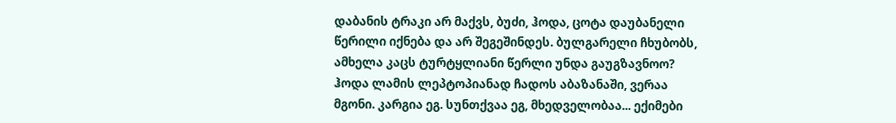დაბანის ტრაკი არ მაქვს, ბუძი, ჰოდა, ცოტა დაუბანელი წერილი იქნება და არ შეგეშინდეს. ბულგარელი ჩხუბობს, ამხელა კაცს ტურტყლიანი წერლი უნდა გაუგზავნოო? ჰოდა ლამის ლეპტოპიანად ჩადოს აბაზანაში, ვერაა მგონი. კარგია ეგ. სუნთქვაა ეგ, მხედველობაა... ექიმები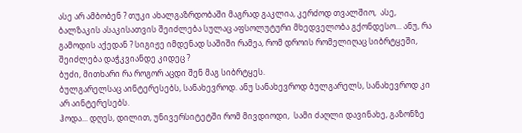ასე არ ამბობენ ? თუკი ახალგაზრდობაში მაგრად გაკლია, კერძოდ თვალშიო,  ასე, ბალზაკის ასაკისათვის შეიძლება სულაც აფსოლუტური მხედველობა გქონდესო... ანუ, რა გამოდის აქედან ? სიგიჟე იმდენად საშიში რამეა, რომ დროის რომელიღაც სიბრტყეში, შეიძლება დაჭკვიანდე კიდეც ?
ბუძი, მითხარი რა როგორ აცდი შენ მაგ სიბრტყეს.
ბულგარელსაც აინტერესებს, სანახევროდ. ანუ სანახევროდ ბულგარელს, სანახევროდ კი არ აინტერესებს.
ჰოდა... დღეს, დილით, უნივერსიტეტში რომ მივდიოდი,  სამი ძაღლი დავინახე, გაზონზე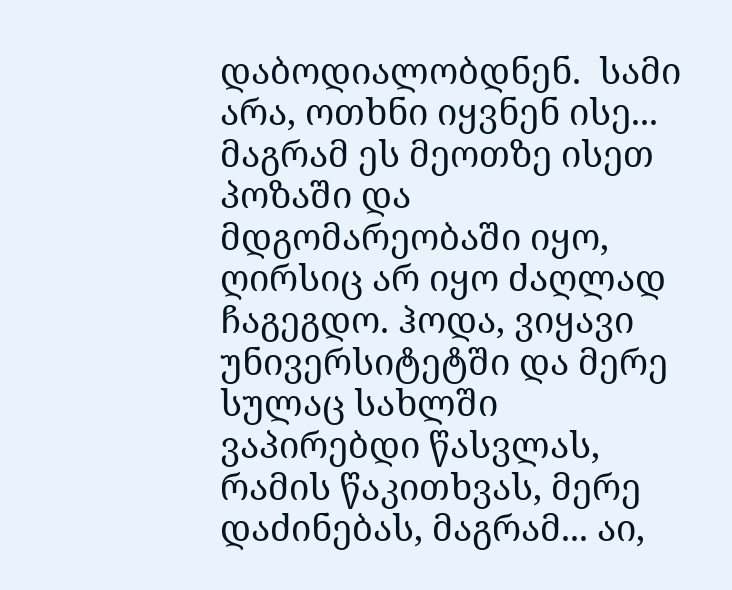დაბოდიალობდნენ.  სამი არა, ოთხნი იყვნენ ისე... მაგრამ ეს მეოთზე ისეთ პოზაში და მდგომარეობაში იყო, ღირსიც არ იყო ძაღლად ჩაგეგდო. ჰოდა, ვიყავი უნივერსიტეტში და მერე სულაც სახლში ვაპირებდი წასვლას, რამის წაკითხვას, მერე დაძინებას, მაგრამ... აი,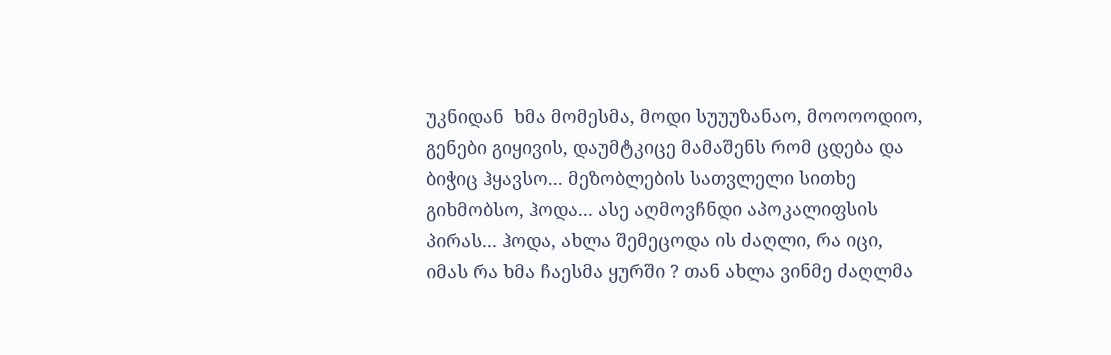უკნიდან  ხმა მომესმა, მოდი სუუუზანაო, მოოოოდიო, გენები გიყივის, დაუმტკიცე მამაშენს რომ ცდება და ბიჭიც ჰყავსო... მეზობლების სათვლელი სითხე გიხმობსო, ჰოდა... ასე აღმოვჩნდი აპოკალიფსის პირას... ჰოდა, ახლა შემეცოდა ის ძაღლი, რა იცი, იმას რა ხმა ჩაესმა ყურში ? თან ახლა ვინმე ძაღლმა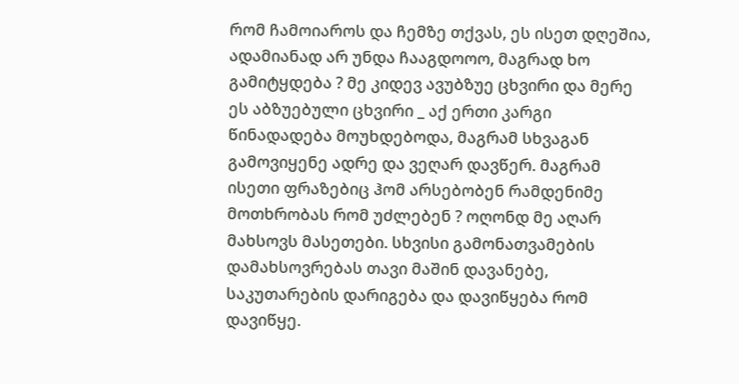რომ ჩამოიაროს და ჩემზე თქვას, ეს ისეთ დღეშია, ადამიანად არ უნდა ჩააგდოოო, მაგრად ხო გამიტყდება ? მე კიდევ ავუბზუე ცხვირი და მერე ეს აბზუებული ცხვირი _ აქ ერთი კარგი წინადადება მოუხდებოდა, მაგრამ სხვაგან გამოვიყენე ადრე და ვეღარ დავწერ. მაგრამ ისეთი ფრაზებიც ჰომ არსებობენ რამდენიმე მოთხრობას რომ უძლებენ ? ოღონდ მე აღარ მახსოვს მასეთები. სხვისი გამონათვამების დამახსოვრებას თავი მაშინ დავანებე, საკუთარების დარიგება და დავიწყება რომ დავიწყე.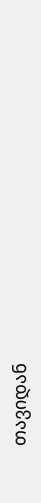თავიდან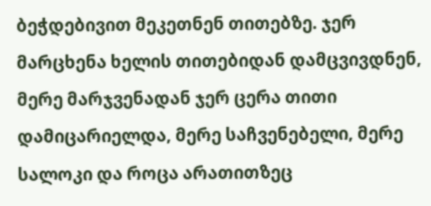ბეჭდებივით მეკეთნენ თითებზე. ჯერ მარცხენა ხელის თითებიდან დამცვივდნენ, მერე მარჯვენადან ჯერ ცერა თითი დამიცარიელდა, მერე საჩვენებელი, მერე სალოკი და როცა არათითზეც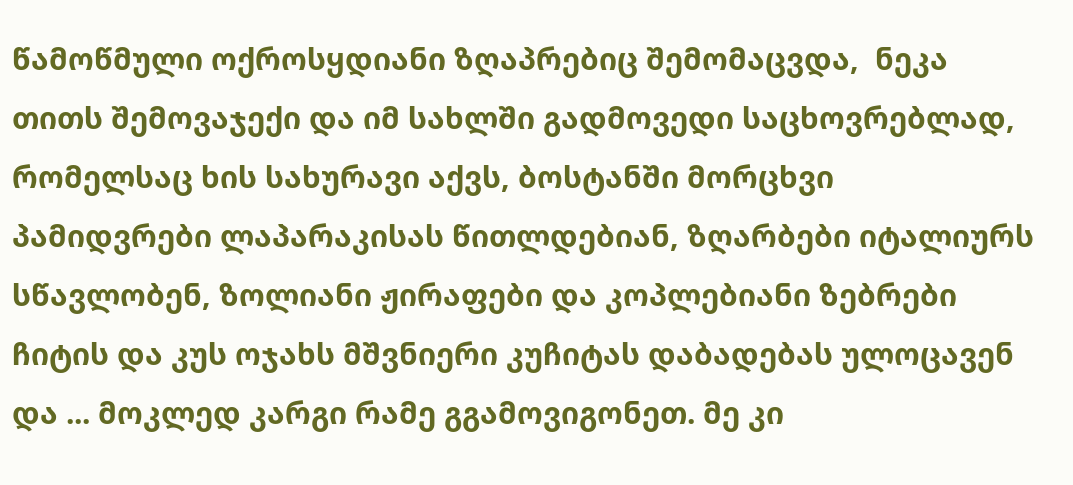წამოწმული ოქროსყდიანი ზღაპრებიც შემომაცვდა,  ნეკა თითს შემოვაჯექი და იმ სახლში გადმოვედი საცხოვრებლად, რომელსაც ხის სახურავი აქვს, ბოსტანში მორცხვი პამიდვრები ლაპარაკისას წითლდებიან, ზღარბები იტალიურს სწავლობენ, ზოლიანი ჟირაფები და კოპლებიანი ზებრები ჩიტის და კუს ოჯახს მშვნიერი კუჩიტას დაბადებას ულოცავენ და ... მოკლედ კარგი რამე გგამოვიგონეთ. მე კი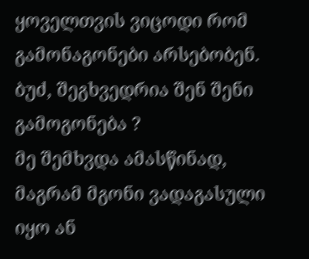ყოველთვის ვიცოდი რომ გამონაგონები არსებობენ.
ბუძ, შეგხვედრია შენ შენი გამოგონება ?
მე შემხვდა ამასწინად, მაგრამ მგონი ვადაგასული იყო ან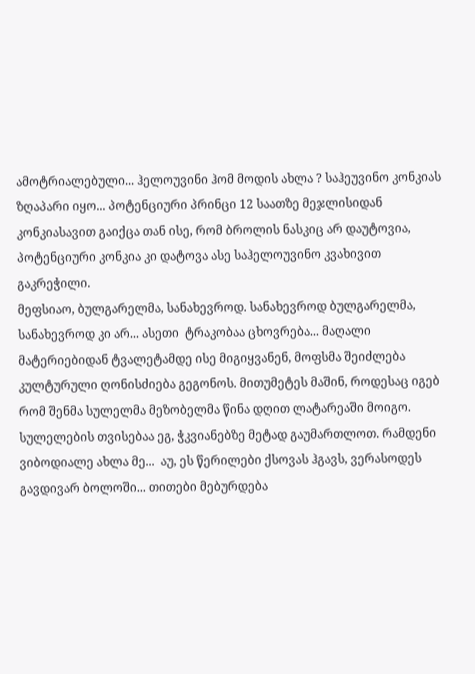ამოტრიალებული... ჰელოუვინი ჰომ მოდის ახლა ? საჰეუვინო კონკიას ზღაპარი იყო... პოტენციური პრინცი 12 საათზე მეჯლისიდან კონკიასავით გაიქცა თან ისე, რომ ბროლის ნასკიც არ დაუტოვია, პოტენციური კონკია კი დატოვა ასე საჰელოუვინო კვახივით გაკრეჭილი.
მეფსიაო, ბულგარელმა, სანახევროდ. სანახევროდ ბულგარელმა, სანახევროდ კი არ... ასეთი  ტრაკობაა ცხოვრება... მაღალი მატერიებიდან ტვალეტამდე ისე მიგიყვანენ, მოფსმა შეიძლება კულტურული ღონისძიება გეგონოს. მითუმეტეს მაშინ, როდესაც იგებ რომ შენმა სულელმა მეზობელმა წინა დღით ლატარეაში მოიგო. სულელების თვისებაა ეგ, ჭკვიანებზე მეტად გაუმართლოთ. რამდენი ვიბოდიალე ახლა მე...  აუ, ეს წერილები ქსოვას ჰგავს, ვერასოდეს გავდივარ ბოლოში... თითები მებურდება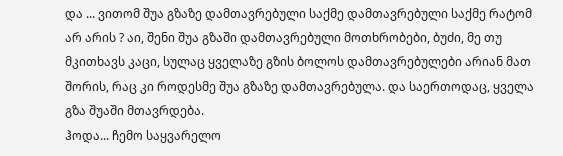და ... ვითომ შუა გზაზე დამთავრებული საქმე დამთავრებული საქმე რატომ არ არის ? აი, შენი შუა გზაში დამთავრებული მოთხრობები, ბუძი, მე თუ მკითხავს კაცი, სულაც ყველაზე გზის ბოლოს დამთავრებულები არიან მათ შორის, რაც კი როდესმე შუა გზაზე დამთავრებულა. და საერთოდაც, ყველა გზა შუაში მთავრდება.
ჰოდა... ჩემო საყვარელო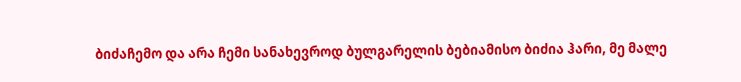ბიძაჩემო და არა ჩემი სანახევროდ ბულგარელის ბებიამისო ბიძია ჰარი, მე მალე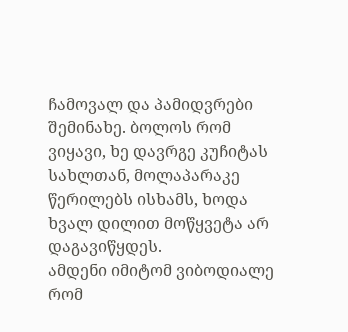ჩამოვალ და პამიდვრები შემინახე. ბოლოს რომ ვიყავი, ხე დავრგე კუჩიტას სახლთან, მოლაპარაკე წერილებს ისხამს, ხოდა ხვალ დილით მოწყვეტა არ დაგავიწყდეს.
ამდენი იმიტომ ვიბოდიალე რომ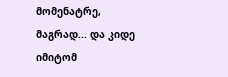მომენატრე, მაგრად... და კიდე იმიტომ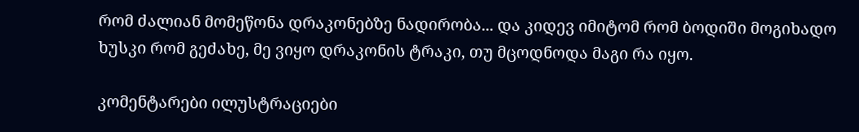რომ ძალიან მომეწონა დრაკონებზე ნადირობა... და კიდევ იმიტომ რომ ბოდიში მოგიხადო ხუსკი რომ გეძახე, მე ვიყო დრაკონის ტრაკი, თუ მცოდნოდა მაგი რა იყო.

კომენტარები ილუსტრაციები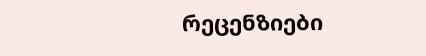რეცენზიები